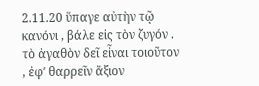2.11.20 ὕπαγε αὐτὴν τῷ κανόνι , βάλε εἰς τὸν ζυγόν . τὸ ἀγαθὸν δεῖ εἶναι τοιοῦτον , ἐφʹ θαρρεῖν ἄξιον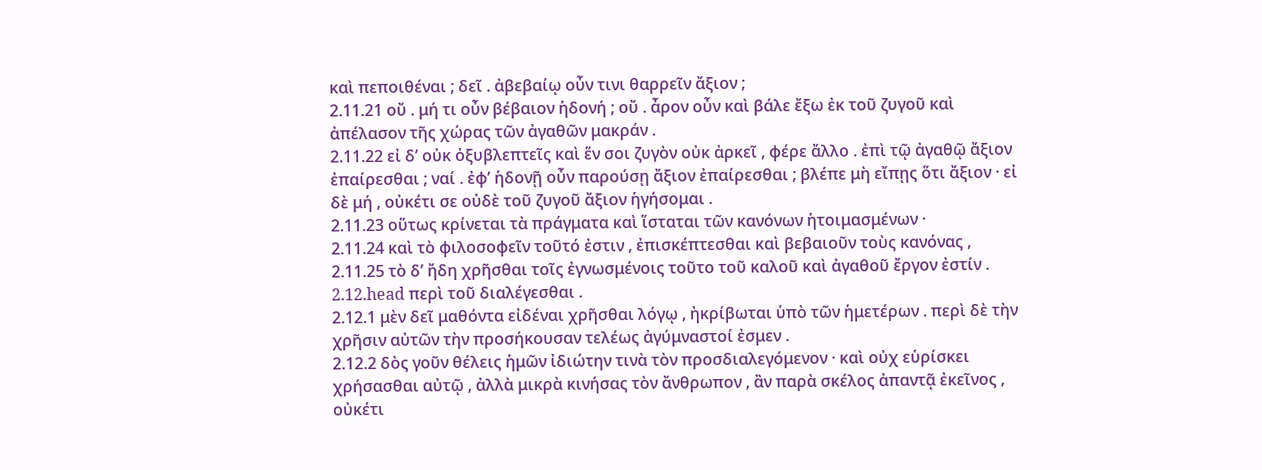καὶ πεποιθέναι ; δεῖ . ἀβεβαίῳ οὖν τινι θαρρεῖν ἄξιον ;
2.11.21 οὔ . μή τι οὖν βέβαιον ἡδονή ; οὔ . ἆρον οὖν καὶ βάλε ἔξω ἐκ τοῦ ζυγοῦ καὶ ἀπέλασον τῆς χώρας τῶν ἀγαθῶν μακράν .
2.11.22 εἰ δʹ οὐκ ὀξυβλεπτεῖς καὶ ἕν σοι ζυγὸν οὐκ ἀρκεῖ , φέρε ἄλλο . ἐπὶ τῷ ἀγαθῷ ἄξιον ἐπαίρεσθαι ; ναί . ἐφʹ ἡδονῇ οὖν παρούσῃ ἄξιον ἐπαίρεσθαι ; βλέπε μὴ εἴπῃς ὅτι ἄξιον · εἰ δὲ μή , οὐκέτι σε οὐδὲ τοῦ ζυγοῦ ἄξιον ἡγήσομαι .
2.11.23 οὕτως κρίνεται τὰ πράγματα καὶ ἵσταται τῶν κανόνων ἡτοιμασμένων ·
2.11.24 καὶ τὸ φιλοσοφεῖν τοῦτό ἐστιν , ἐπισκέπτεσθαι καὶ βεβαιοῦν τοὺς κανόνας ,
2.11.25 τὸ δʹ ἤδη χρῆσθαι τοῖς ἐγνωσμένοις τοῦτο τοῦ καλοῦ καὶ ἀγαθοῦ ἔργον ἐστίν .
2.12.head περὶ τοῦ διαλέγεσθαι .
2.12.1 μὲν δεῖ μαθόντα εἰδέναι χρῆσθαι λόγῳ , ἠκρίβωται ὑπὸ τῶν ἡμετέρων . περὶ δὲ τὴν χρῆσιν αὐτῶν τὴν προσήκουσαν τελέως ἀγύμναστοί ἐσμεν .
2.12.2 δὸς γοῦν θέλεις ἡμῶν ἰδιώτην τινὰ τὸν προσδιαλεγόμενον · καὶ οὐχ εὑρίσκει χρήσασθαι αὐτῷ , ἀλλὰ μικρὰ κινήσας τὸν ἄνθρωπον , ἂν παρὰ σκέλος ἀπαντᾷ ἐκεῖνος , οὐκέτι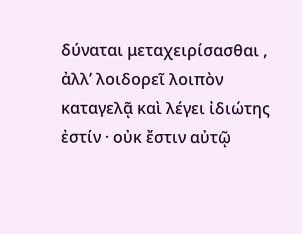δύναται μεταχειρίσασθαι , ἀλλʹ λοιδορεῖ λοιπὸν καταγελᾷ καὶ λέγει ἰδιώτης ἐστίν · οὐκ ἔστιν αὐτῷ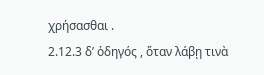χρήσασθαι .
2.12.3 δʹ ὁδηγός , ὅταν λάβῃ τινὰ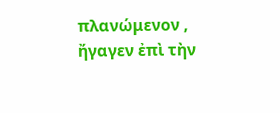πλανώμενον , ἤγαγεν ἐπὶ τὴν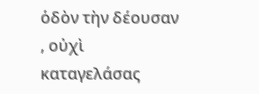ὁδὸν τὴν δέουσαν , οὐχὶ καταγελάσας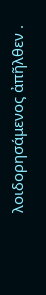λοιδορησάμενος ἀπῆλθεν .